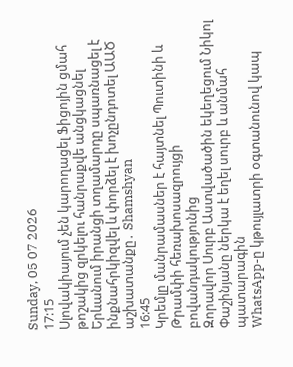Sunday, 05 07 2026
17:15
Սլովակիայում չեն կարողացել Ֆիցոյին ցմահ թոշակից զրկելու հանրաքվե անցկացնել
Երևանում իրանցի տղամարդը սպառնացել է ինքնահրկիզվել և փորձել է խոչընդոտել ԱԱԾ աշխատանքը․ Shamshyan
16:45
Կրեմլը մանրամասներ է հայտնել Պուտինի և Թրամփի հեռախոսազրույցի բովանդակությունից
Զորավոր Սուրբ Աստվածածին եկեղեցում Նիկոլ Փաշինյանը ներկա է եղել սուրբ և անմահ պատարագին
WhatsApp-ը կթույլատրի օգտանունով կապ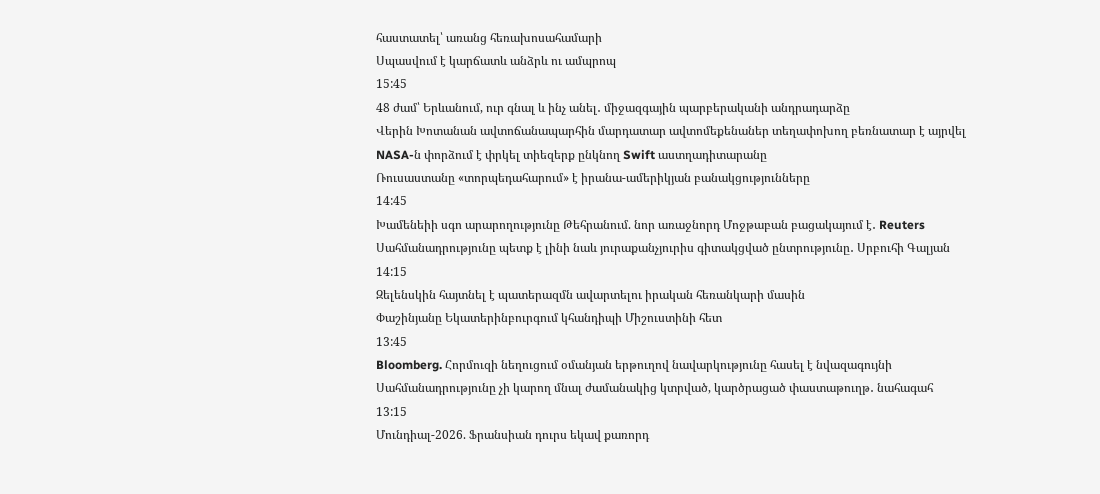հաստատել՝ առանց հեռախոսահամարի
Սպասվում է կարճատև անձրև ու ամպրոպ
15:45
48 ժամ՝ Երևանում, ուր գնալ և ինչ անել․ միջազգային պարբերականի անդրադարձը
Վերին Խոտանան ավտոճանապարհին մարդատար ավտոմեքենաներ տեղափոխող բեռնատար է այրվել
NASA-ն փորձում է փրկել տիեզերք ընկնող Swift աստղադիտարանը
Ռուսաստանը «տորպեդահարում» է իրանա-ամերիկյան բանակցությունները
14:45
Խամենեիի սգո արարողությունը Թեհրանում. նոր առաջնորդ Մոջթաբան բացակայում է․ Reuters
Սահմանադրությունը պետք է լինի նաև յուրաքանչյուրիս գիտակցված ընտրությունը․ Սրբուհի Գալյան
14:15
Զելենսկին հայտնել է պատերազմն ավարտելու իրական հեռանկարի մասին
Փաշինյանը Եկատերինբուրգում կհանդիպի Միշուստինի հետ
13:45
Bloomberg. Հորմուզի նեղուցում օմանյան երթուղով նավարկությունը հասել է նվազագույնի
Սահմանադրությունը չի կարող մնալ ժամանակից կտրված, կարծրացած փաստաթուղթ․ նահագահ
13:15
Մունդիալ-2026. Ֆրանսիան դուրս եկավ քառորդ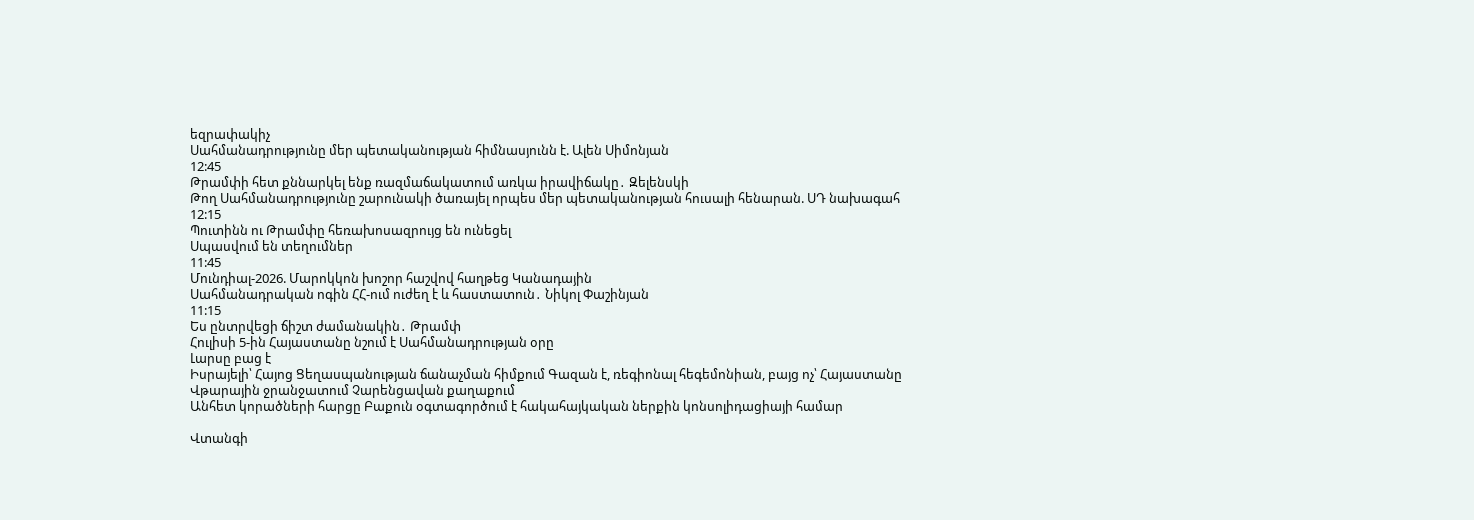եզրափակիչ
Սահմանադրությունը մեր պետականության հիմնասյունն է. Ալեն Սիմոնյան
12:45
Թրամփի հետ քննարկել ենք ռազմաճակատում առկա իրավիճակը․ Զելենսկի
Թող Սահմանադրությունը շարունակի ծառայել որպես մեր պետականության հուսալի հենարան. ՍԴ նախագահ
12:15
Պուտինն ու Թրամփը հեռախոսազրույց են ունեցել
Սպասվում են տեղումներ
11:45
Մունդիալ-2026. Մարոկկոն խոշոր հաշվով հաղթեց Կանադային
Սահմանադրական ոգին ՀՀ-ում ուժեղ է և հաստատուն․ Նիկոլ Փաշինյան
11:15
Ես ընտրվեցի ճիշտ ժամանակին․ Թրամփ
Հուլիսի 5-ին Հայաստանը նշում է Սահմանադրության օրը
Լարսը բաց է
Իսրայելի՝ Հայոց Ցեղասպանության ճանաչման հիմքում Գազան է, ռեգիոնալ հեգեմոնիան, բայց ոչ՝ Հայաստանը
Վթարային ջրանջատում Չարենցավան քաղաքում
Անհետ կորածների հարցը Բաքուն օգտագործում է հակահայկական ներքին կոնսոլիդացիայի համար

Վտանգի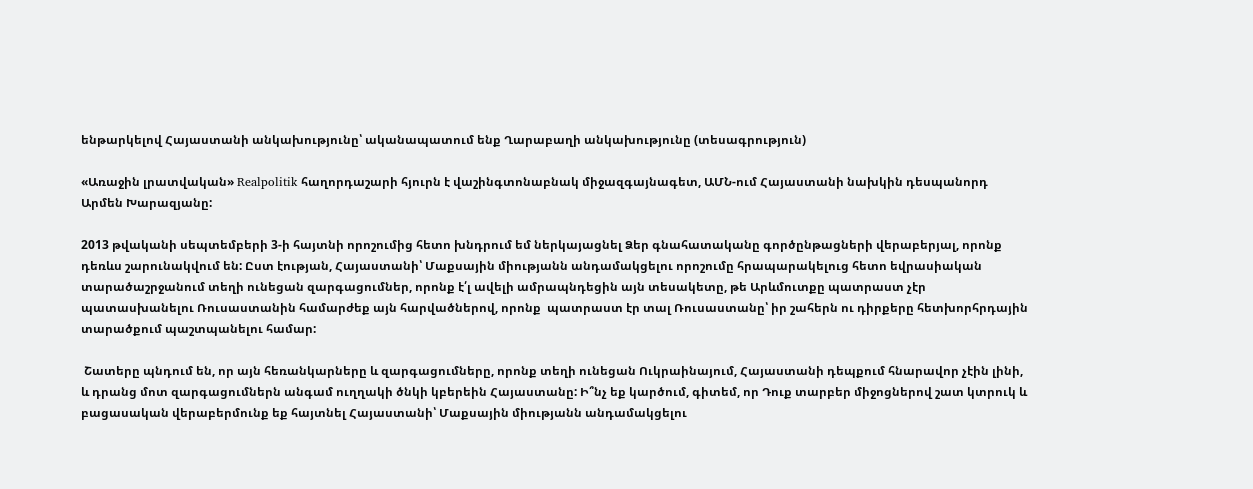ենթարկելով Հայաստանի անկախությունը՝ ականապատում ենք Ղարաբաղի անկախությունը (տեսագրություն)

«Առաջին լրատվական» Realpolitik հաղորդաշարի հյուրն է վաշինգտոնաբնակ միջազգայնագետ, ԱՄՆ-ում Հայաստանի նախկին դեսպանորդ Արմեն Խարազյանը:

2013 թվականի սեպտեմբերի 3-ի հայտնի որոշումից հետո խնդրում եմ ներկայացնել Ձեր գնահատականը գործընթացների վերաբերյալ, որոնք դեռևս շարունակվում են: Ըստ էության, Հայաստանի՝ Մաքսային միությանն անդամակցելու որոշումը հրապարակելուց հետո եվրասիական տարածաշրջանում տեղի ունեցան զարգացումներ, որոնք է՛լ ավելի ամրապնդեցին այն տեսակետը, թե Արևմուտքը պատրաստ չէր պատասխանելու Ռուսաստանին համարժեք այն հարվածներով, որոնք  պատրաստ էր տալ Ռուսաստանը՝ իր շահերն ու դիրքերը հետխորհրդային տարածքում պաշտպանելու համար:

 Շատերը պնդում են, որ այն հեռանկարները և զարգացումները, որոնք տեղի ունեցան Ուկրաինայում, Հայաստանի դեպքում հնարավոր չէին լինի, և դրանց մոտ զարգացումներն անգամ ուղղակի ծնկի կբերեին Հայաստանը: Ի՞նչ եք կարծում, գիտեմ, որ Դուք տարբեր միջոցներով շատ կտրուկ և բացասական վերաբերմունք եք հայտնել Հայաստանի՝ Մաքսային միությանն անդամակցելու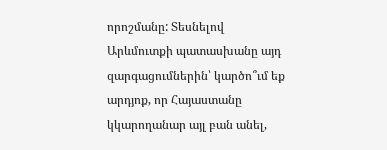որոշմանը: Տեսնելով Արևմուտքի պատասխանը այդ զարգացումներին՝ կարծո՞ւմ եք արդյոք, որ Հայաստանը կկարողանար այլ բան անել,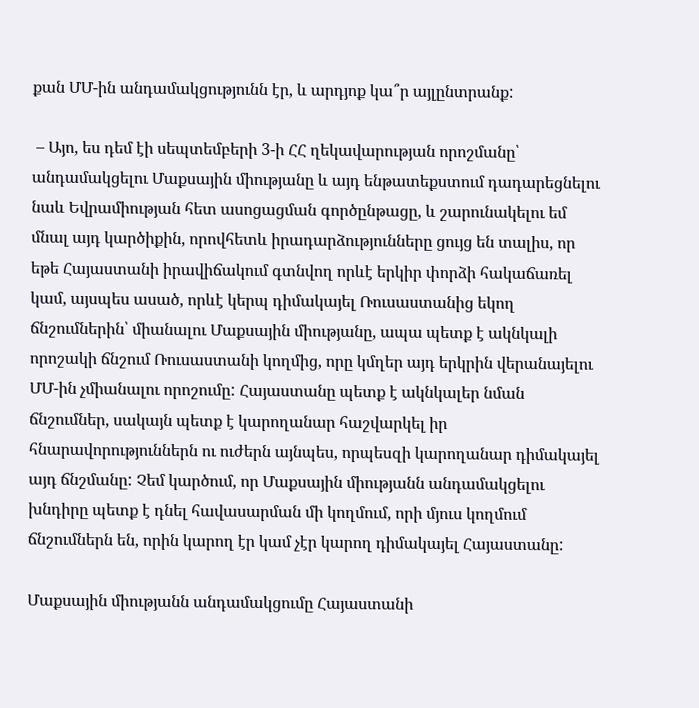քան ՄՄ-ին անդամակցությունն էր, և արդյոք կա՞ր այլընտրանք:

 – Այո, ես դեմ էի սեպտեմբերի 3-ի ՀՀ ղեկավարության որոշմանը՝ անդամակցելու Մաքսային միությանը և այդ ենթատեքստում դադարեցնելու նաև Եվրամիության հետ ասոցացման գործընթացը, և շարունակելու եմ մնալ այդ կարծիքին, որովհետև իրադարձությունները ցույց են տալիս, որ եթե Հայաստանի իրավիճակում գտնվող որևէ երկիր փորձի հակաճառել կամ, այսպես ասած, որևէ կերպ դիմակայել Ռուսաստանից եկող ճնշումներին՝ միանալու Մաքսային միությանը, ապա պետք է ակնկալի որոշակի ճնշում Ռուսաստանի կողմից, որը կմղեր այդ երկրին վերանայելու ՄՄ-ին չմիանալու որոշումը: Հայաստանը պետք է ակնկալեր նման ճնշումներ, սակայն պետք է կարողանար հաշվարկել իր հնարավորություններն ու ուժերն այնպես, որպեսզի կարողանար դիմակայել այդ ճնշմանը: Չեմ կարծում, որ Մաքսային միությանն անդամակցելու խնդիրը պետք է դնել հավասարման մի կողմում, որի մյուս կողմում ճնշումներն են, որին կարող էր կամ չէր կարող դիմակայել Հայաստանը:

Մաքսային միությանն անդամակցումը Հայաստանի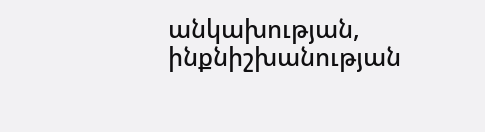անկախության, ինքնիշխանության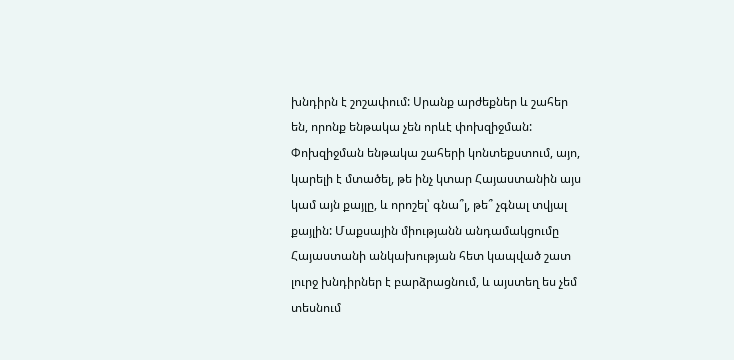խնդիրն է շոշափում: Սրանք արժեքներ և շահեր են, որոնք ենթակա չեն որևէ փոխզիջման:  Փոխզիջման ենթակա շահերի կոնտեքստում, այո, կարելի է մտածել, թե ինչ կտար Հայաստանին այս կամ այն քայլը, և որոշել՝ գնա՞լ, թե՞ չգնալ տվյալ քայլին: Մաքսային միությանն անդամակցումը Հայաստանի անկախության հետ կապված շատ լուրջ խնդիրներ է բարձրացնում, և այստեղ ես չեմ տեսնում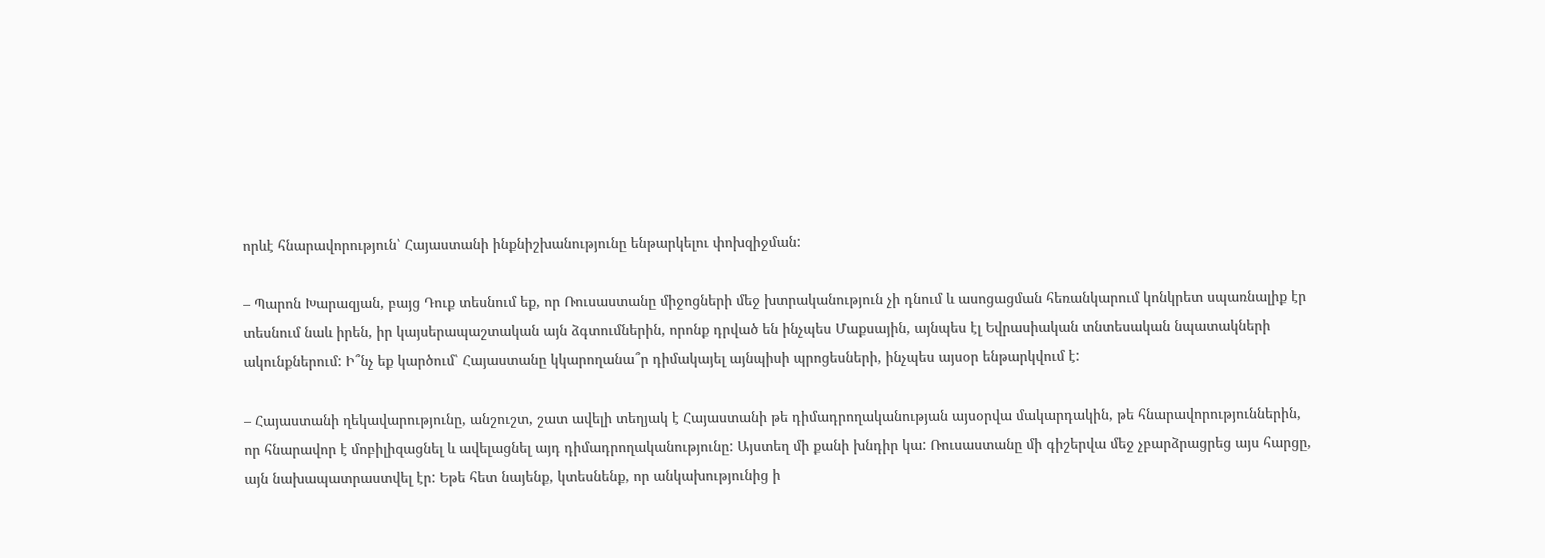որևէ հնարավորություն՝ Հայաստանի ինքնիշխանությունը ենթարկելու փոխզիջման:

– Պարոն Խարազյան, բայց Դուք տեսնում եք, որ Ռուսաստանը միջոցների մեջ խտրականություն չի դնում և ասոցացման հեռանկարում կոնկրետ սպառնալիք էր տեսնում նաև իրեն, իր կայսերապաշտական այն ձգտումներին, որոնք դրված են ինչպես Մաքսային, այնպես էլ Եվրասիական տնտեսական նպատակների ակունքներում: Ի՞նչ եք կարծում՝ Հայաստանը կկարողանա՞ր դիմակայել այնպիսի պրոցեսների, ինչպես այսօր ենթարկվում է:

– Հայաստանի ղեկավարությունը, անշուշտ, շատ ավելի տեղյակ է Հայաստանի թե դիմադրողականության այսօրվա մակարդակին, թե հնարավորություններին, որ հնարավոր է մոբիլիզացնել և ավելացնել այդ դիմադրողականությունը: Այստեղ մի քանի խնդիր կա: Ռուսաստանը մի գիշերվա մեջ չբարձրացրեց այս հարցը, այն նախապատրաստվել էր: Եթե հետ նայենք, կտեսնենք, որ անկախությունից ի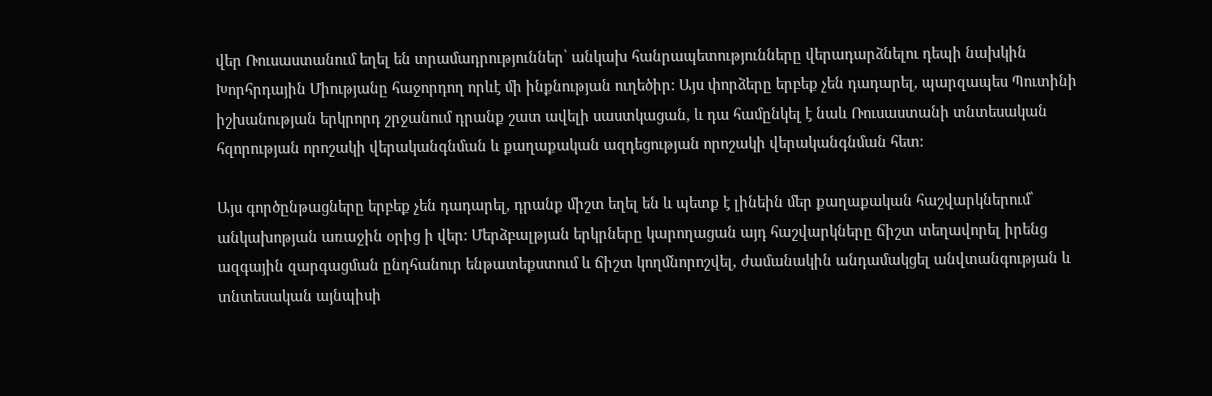վեր Ռուսաստանում եղել են տրամադրություններ՝ անկախ հանրապետությունները վերադարձնելու դեպի նախկին Խորհրդային Միությանը հաջորդող որևէ մի ինքնության ուղեծիր: Այս փորձերը երբեք չեն դադարել, պարզապես Պուտինի իշխանության երկրորդ շրջանում դրանք շատ ավելի սաստկացան, և դա համընկել է նաև Ռուսաստանի տնտեսական հզորության որոշակի վերականգնման և քաղաքական ազդեցության որոշակի վերականգնման հետ:

Այս գործընթացները երբեք չեն դադարել, դրանք միշտ եղել են և պետք է լինեին մեր քաղաքական հաշվարկներում՝ անկախոթյան առաջին օրից ի վեր: Մերձբալթյան երկրները կարողացան այդ հաշվարկները ճիշտ տեղավորել իրենց ազգային զարգացման ընդհանուր ենթատեքստում և ճիշտ կողմնորոշվել, ժամանակին անդամակցել անվտանգության և տնտեսական այնպիսի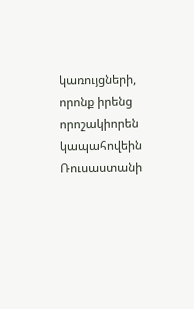կառույցների, որոնք իրենց որոշակիորեն կապահովեին Ռուսաստանի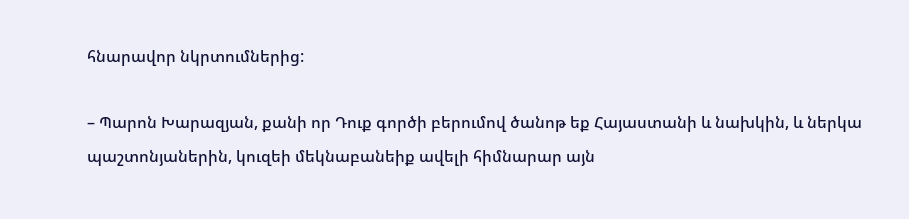հնարավոր նկրտումներից:

– Պարոն Խարազյան, քանի որ Դուք գործի բերումով ծանոթ եք Հայաստանի և նախկին, և ներկա պաշտոնյաներին, կուզեի մեկնաբանեիք ավելի հիմնարար այն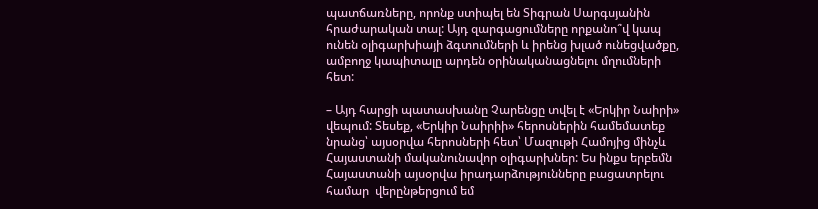պատճառները, որոնք ստիպել են Տիգրան Սարգսյանին հրաժարական տալ: Այդ զարգացումները որքանո՞վ կապ ունեն օլիգարխիայի ձգտումների և իրենց խլած ունեցվածքը, ամբողջ կապիտալը արդեն օրինականացնելու մղումների հետ:

– Այդ հարցի պատասխանը Չարենցը տվել է «Երկիր Նաիրի» վեպում: Տեսեք, «Երկիր Նաիրիի» հերոսներին համեմատեք նրանց՝ այսօրվա հերոսների հետ՝ Մազութի Համոյից մինչև Հայաստանի մականունավոր օլիգարխներ: Ես ինքս երբեմն Հայաստանի այսօրվա իրադարձությունները բացատրելու համար  վերընթերցում եմ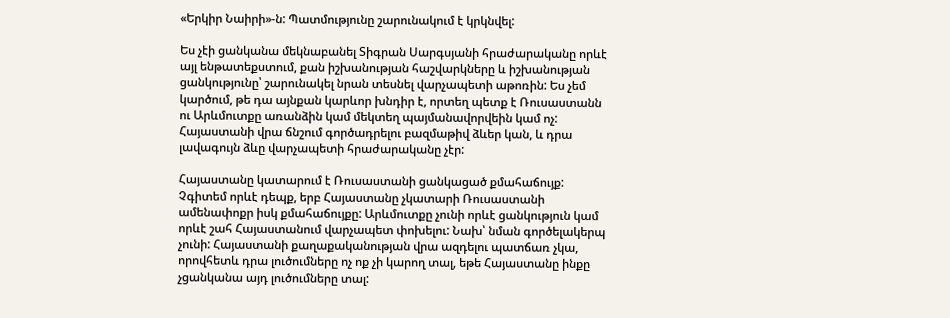«Երկիր Նաիրի»-ն: Պատմությունը շարունակում է կրկնվել:

Ես չէի ցանկանա մեկնաբանել Տիգրան Սարգսյանի հրաժարականը որևէ այլ ենթատեքստում, քան իշխանության հաշվարկները և իշխանության ցանկությունը՝ շարունակել նրան տեսնել վարչապետի աթոռին: Ես չեմ կարծում, թե դա այնքան կարևոր խնդիր է, որտեղ պետք է Ռուսաստանն ու Արևմուտքը առանձին կամ մեկտեղ պայմանավորվեին կամ ոչ: Հայաստանի վրա ճնշում գործադրելու բազմաթիվ ձևեր կան, և դրա լավագույն ձևը վարչապետի հրաժարականը չէր:

Հայաստանը կատարում է Ռուսաստանի ցանկացած քմահաճույք: Չգիտեմ որևէ դեպք, երբ Հայաստանը չկատարի Ռուսաստանի ամենափոքր իսկ քմահաճույքը: Արևմուտքը չունի որևէ ցանկություն կամ որևէ շահ Հայաստանում վարչապետ փոխելու: Նախ՝ նման գործելակերպ չունի: Հայաստանի քաղաքականության վրա ազդելու պատճառ չկա, որովհետև դրա լուծումները ոչ ոք չի կարող տալ, եթե Հայաստանը ինքը չցանկանա այդ լուծումները տալ: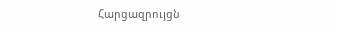Հարցազրույցն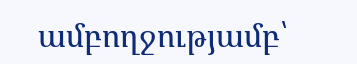ամբողջությամբ՝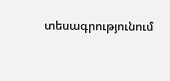տեսագրությունում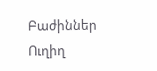Բաժիններ
Ուղիղ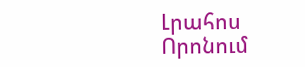Լրահոս
Որոնում